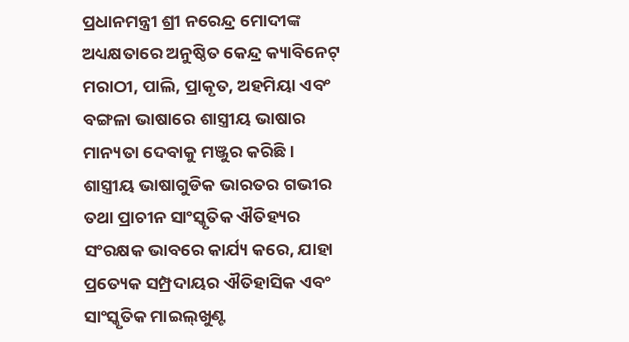ପ୍ରଧାନମନ୍ତ୍ରୀ ଶ୍ରୀ ନରେନ୍ଦ୍ର ମୋଦୀଙ୍କ ଅଧ୍ୟକ୍ଷତାରେ ଅନୁଷ୍ଠିତ କେନ୍ଦ୍ର କ୍ୟାବିନେଟ୍ ମରାଠୀ, ପାଲି, ପ୍ରାକୃତ, ଅହମିୟା ଏବଂ ବଙ୍ଗଳା ଭାଷାରେ ଶାସ୍ତ୍ରୀୟ ଭାଷାର ମାନ୍ୟତା ଦେବାକୁ ମଞ୍ଜୁର କରିଛି । ଶାସ୍ତ୍ରୀୟ ଭାଷାଗୁଡିକ ଭାରତର ଗଭୀର ତଥା ପ୍ରାଚୀନ ସାଂସ୍କୃତିକ ଐତିହ୍ୟର ସଂରକ୍ଷକ ଭାବରେ କାର୍ଯ୍ୟ କରେ, ଯାହା ପ୍ରତ୍ୟେକ ସମ୍ପ୍ରଦାୟର ଐତିହାସିକ ଏବଂ ସାଂସ୍କୃତିକ ମାଇଲ୍‌ଖୁଣ୍ଟ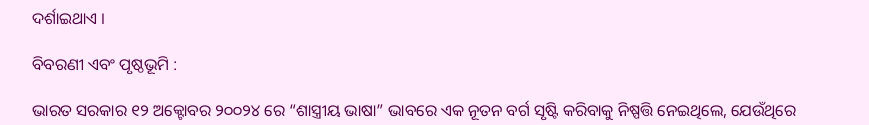ଦର୍ଶାଇଥାଏ ।

ବିବରଣୀ ଏବଂ ପୃଷ୍ଠଭୂମି :

ଭାରତ ସରକାର ୧୨ ଅକ୍ଟୋବର ୨୦୦୨୪ ରେ “ଶାସ୍ତ୍ରୀୟ ଭାଷା” ଭାବରେ ଏକ ନୂତନ ବର୍ଗ ସୃଷ୍ଟି କରିବାକୁ ନିଷ୍ପତ୍ତି ନେଇଥିଲେ, ଯେଉଁଥିରେ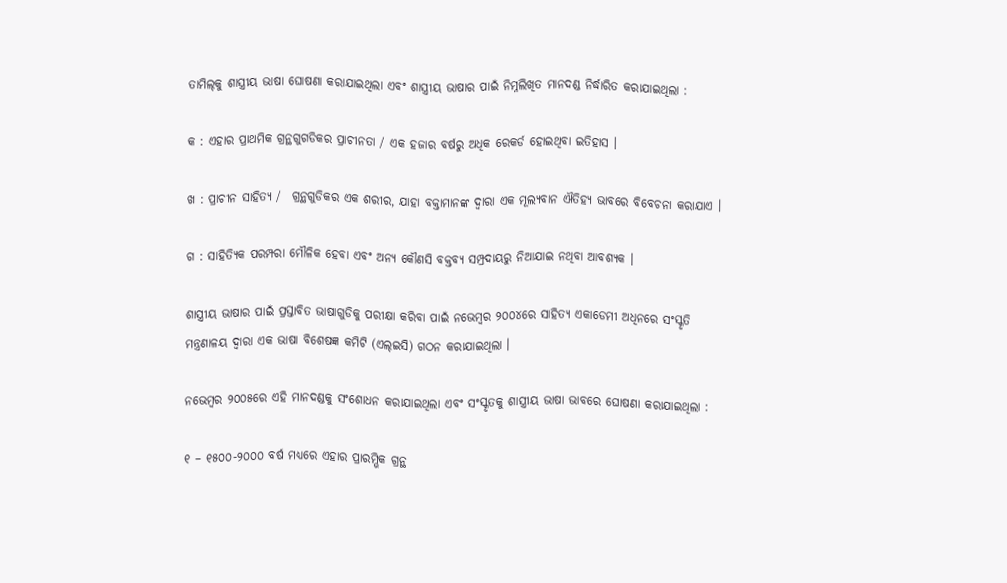ତାମିଲ୍‌କୁ ଶାସ୍ତ୍ରୀୟ ଭାଷା ଘୋଷଣା କରାଯାଇଥିଲା ଏବଂ ଶାସ୍ତ୍ରୀୟ ଭାଷାର ପାଇଁ ନିମ୍ନଲିଖିତ ମାନଦଣ୍ଡ ନିର୍ଦ୍ଧାରିତ କରାଯାଇଥିଲା :

କ : ଏହାର ପ୍ରାଥମିକ ଗ୍ରନ୍ଥଗୁଗଡିକର ପ୍ରାଚୀନତା / ଏକ ହଜାର ବର୍ଷରୁ ଅଧିକ ରେକର୍ଡ ହୋଇଥିବା ଇତିହାସ ।

ଖ : ପ୍ରାଚୀନ ସାହିତ୍ୟ /  ଗ୍ରନ୍ଥଗୁଡିକର ଏକ ଶରୀର, ଯାହା ବକ୍ତାମାନଙ୍କ ଦ୍ୱାରା ଏକ ମୂଲ୍ୟବାନ ଐତିହ୍ୟ ଭାବରେ ବିବେଚନା କରାଯାଏ ।

ଗ : ସାହିତ୍ୟିକ ପରମ୍ପରା ମୌଳିକ ହେବା ଏବଂ ଅନ୍ୟ କୌଣସି ବକ୍ତବ୍ୟ ସମ୍ପ୍ରଦାୟରୁ ନିଆଯାଇ ନଥିବା ଆବଶ୍ୟକ ।

ଶାସ୍ତ୍ରୀୟ ଭାଷାର ପାଇଁ ପ୍ରସ୍ତାବିତ ଭାଷାଗୁଡିକୁ ପରୀକ୍ଷା କରିବା ପାଇଁ ନଭେମ୍ବର ୨୦୦୪ରେ ସାହିତ୍ୟ ଏକାଡେମୀ ଅଧିନରେ ସଂସ୍କୃତି ମନ୍ତ୍ରଣାଳୟ ଦ୍ୱାରା ଏକ ଭାଷା ବିଶେଷଜ୍ଞ କମିଟି (ଏଲ୍‌ଇସି) ଗଠନ କରାଯାଇଥିଲା ।

ନଭେମ୍ବର ୨୦୦୫ରେ ଏହି ମାନଦଣ୍ଡକୁ ସଂଶୋଧନ କରାଯାଇଥିଲା ଏବଂ ସଂସ୍କୃତକୁ ଶାସ୍ତ୍ରୀୟ ଭାଷା ଭାବରେ ଘୋଷଣା କରାଯାଇଥିଲା :

୧ – ୧୫୦୦-୨୦୦୦ ବର୍ଷ ମଧ୍ୟରେ ଏହାର ପ୍ରାରମ୍ଭିକ ଗ୍ରନ୍ଥ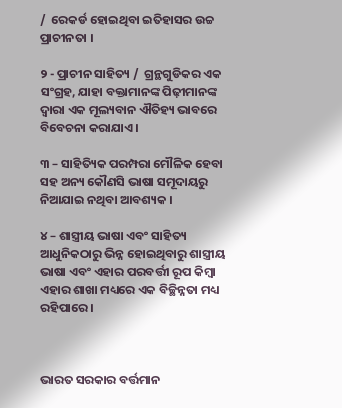/  ରେକର୍ଡ ହୋଇଥିବା ଇତିହାସର ଉଚ୍ଚ ପ୍ରାଚୀନତା ।

୨ - ପ୍ରାଚୀନ ସାହିତ୍ୟ /  ଗ୍ରନ୍ଥଗୁଡିକର ଏକ ସଂଗ୍ରହ, ଯାହା ବକ୍ତାମାନଙ୍କ ପିଢ଼ୀମାନଙ୍କ ଦ୍ୱାରା ଏକ ମୂଲ୍ୟବାନ ଐତିହ୍ୟ ଭାବରେ ବିବେଚନା କରାଯାଏ ।

୩ – ସାହିତ୍ୟିକ ପରମ୍ପରା ମୌଳିକ ହେବା ସହ ଅନ୍ୟ କୌଣସି ଭାଷା ସମୂଦାୟରୁ ନିଆଯାଇ ନଥିବା ଆବଶ୍ୟକ ।

୪ – ଶାସ୍ତ୍ରୀୟ ଭାଷା ଏବଂ ସାହିତ୍ୟ ଆଧୁନିକଠାରୁ ଭିନ୍ନ ହୋଇଥିବାରୁ ଶାସ୍ତ୍ରୀୟ ଭାଷା ଏବଂ ଏହାର ପରବର୍ତ୍ତୀ ରୂପ କିମ୍ବା ଏହାର ଶାଖା ମଧ୍ୟରେ ଏକ ବିଚ୍ଛିନ୍ନତା ମଧ୍ୟ ରହିପାରେ ।



ଭାରତ ସରକାର ବର୍ତ୍ତମାନ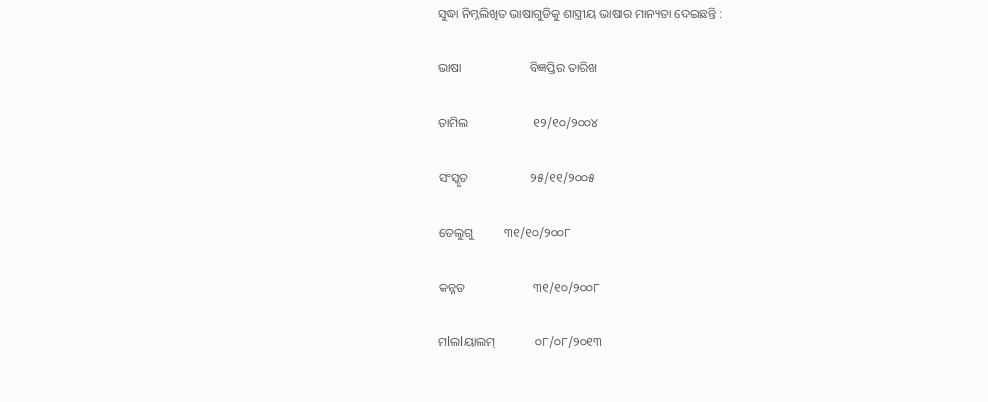ସୁଦ୍ଧା ନିମ୍ନଲିଖିତ ଭାଷାଗୁଡିକୁ ଶାସ୍ତ୍ରୀୟ ଭାଷାର ମାନ୍ୟତା ଦେଇଛନ୍ତି :

ଭାଷା                      ବିଜ୍ଞପ୍ତିର ତାରିଖ

ତାମିଲ                     ୧୨/୧୦/୨୦୦୪

ସଂସ୍କୃତ                    ୨୫/୧୧/୨୦୦୫

ତେଲୁଗୁ          ୩୧/୧୦/୨୦୦୮

କନ୍ନଡ                      ୩୧/୧୦/୨୦୦୮

ମlଲlୟାଲମ୍‌             ୦୮/୦୮/୨୦୧୩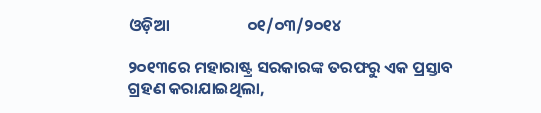ଓଡ଼ିଆ                     ୦୧/୦୩/୨୦୧୪

୨୦୧୩ରେ ମହାରାଷ୍ଟ୍ର ସରକାରଙ୍କ ତରଫରୁ ଏକ ପ୍ରସ୍ତାବ ଗ୍ରହଣ କରାଯାଇଥିଲା,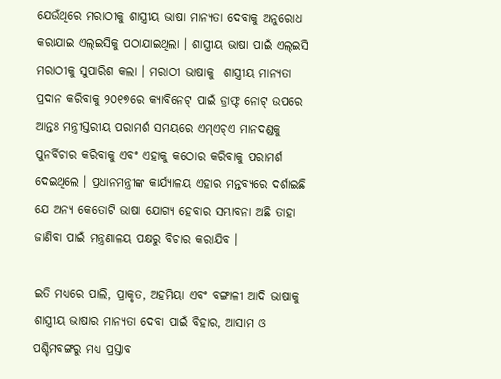ଯେଉଁଥିରେ ମରାଠୀକୁ ଶାସ୍ତ୍ରୀୟ ଭାଷା ମାନ୍ୟତା ଦେବାକୁ ଅନୁରୋଧ କରାଯାଇ ଏଲ୍‌ଇସିକୁ ପଠାଯାଇଥିଲା । ଶାସ୍ତ୍ରୀୟ ଭାଷା ପାଇଁ ଏଲ୍‌ଇସି ମରାଠୀକୁ ସୁପାରିଶ କଲା । ମରାଠୀ ଭାଷାକୁ  ଶାସ୍ତ୍ରୀୟ ମାନ୍ୟତା ପ୍ରଦାନ କରିବାକୁ ୨୦୧୭ରେ କ୍ୟାବିନେଟ୍ ପାଇଁ ଡ୍ରାଫ୍ଟ ନୋଟ୍ ଉପରେ ଆନ୍ତଃ ମନ୍ତ୍ରୀସ୍ତରୀୟ ପରାମର୍ଶ ସମୟରେ ଏମ୍‌ଏଚ୍‌ଏ ମାନଦଣ୍ଡକୁ ପୁନର୍ବିଚାର କରିବାକୁ ଏବଂ ଏହାକୁ କଠୋର କରିବାକୁ ପରାମର୍ଶ ଦେଇଥିଲେ । ପ୍ରଧାନମନ୍ତ୍ରୀଙ୍କ କାର୍ଯ୍ୟାଳୟ ଏହାର ମନ୍ତବ୍ୟରେ ଦର୍ଶାଇଛି ଯେ ଅନ୍ୟ କେତୋଟି ଭାଷା ଯୋଗ୍ୟ ହେବାର ସମ୍ଭାବନା ଅଛି ତାହା ଜାଣିବା ପାଇଁ ମନ୍ତ୍ରଣାଳୟ ପକ୍ଷରୁ ବିଚାର କରାଯିବ ।

ଇତି ମଧ୍ୟରେ ପାଲି, ପ୍ରାକୃତ, ଅହମିୟା ଏବଂ ବଙ୍ଗାଳୀ ଆଦି ଭାଷାକୁ ଶାସ୍ତ୍ରୀୟ ଭାଷାର ମାନ୍ୟତା ଦେବା ପାଇଁ ବିହାର, ଆସାମ ଓ ପଶ୍ଚିମବଙ୍ଗରୁ ମଧ୍ୟ ପ୍ରସ୍ତାବ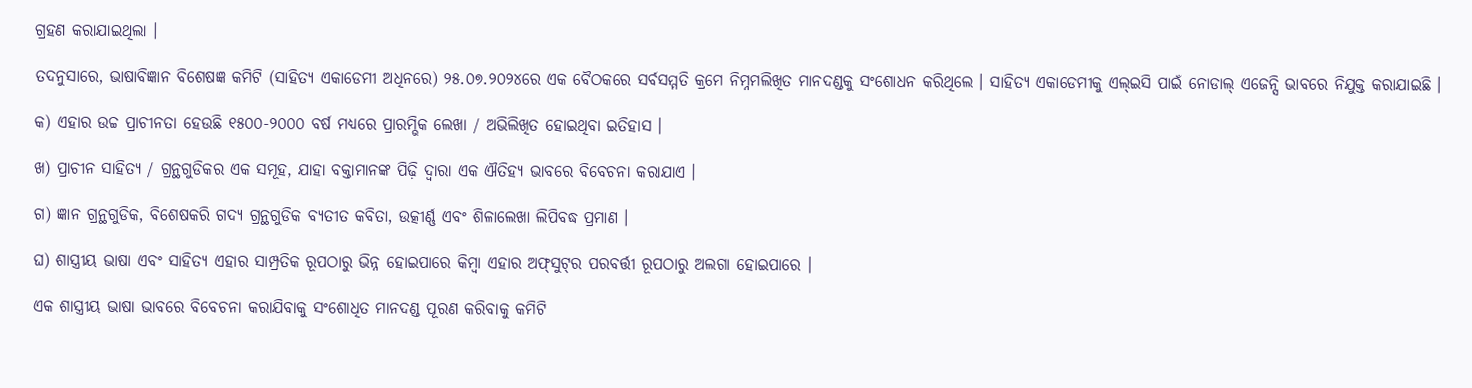ଗ୍ରହଣ କରାଯାଇଥିଲା ।

ତଦନୁସାରେ, ଭାଷାବିଜ୍ଞାନ ବିଶେଷଜ୍ଞ କମିଟି (ସାହିତ୍ୟ ଏକାଡେମୀ ଅଧିନରେ) ୨୫.୦୭.୨୦୨୪ରେ ଏକ ବୈଠକରେ ସର୍ବସମ୍ମତି କ୍ରମେ ନିମ୍ନମଲିଖିତ ମାନଦଣ୍ଡକୁ ସଂଶୋଧନ କରିଥିଲେ । ସାହିତ୍ୟ ଏକାଡେମୀକୁ ଏଲ୍‌ଇସି ପାଇଁ ନୋଡାଲ୍ ଏଜେନ୍ସି ଭାବରେ ନିଯୁକ୍ତ କରାଯାଇଛି ।

କ) ଏହାର ଉଚ୍ଚ ପ୍ରାଚୀନତା ହେଉଛି ୧୫୦୦-୨୦୦୦ ବର୍ଷ ମଧ୍ୟରେ ପ୍ରାରମ୍ଭିକ ଲେଖା / ଅଭିଲିଖିତ ହୋଇଥିବା ଇତିହାସ ।

ଖ) ପ୍ରାଚୀନ ସାହିତ୍ୟ / ଗ୍ରନ୍ଥଗୁଡିକର ଏକ ସମୂହ, ଯାହା ବକ୍ତାମାନଙ୍କ ପିଢ଼ି ଦ୍ୱାରା ଏକ ଐତିହ୍ୟ ଭାବରେ ବିବେଚନା କରାଯାଏ ।

ଗ) ଜ୍ଞାନ ଗ୍ରନ୍ଥଗୁଡିକ, ବିଶେଷକରି ଗଦ୍ୟ ଗ୍ରନ୍ଥଗୁଡିକ ବ୍ୟତୀତ କବିତା, ଉତ୍କୀର୍ଣ୍ଣ ଏବଂ ଶିଳାଲେଖା ଲିପିବଦ୍ଧ ପ୍ରମାଣ ।

ଘ) ଶାସ୍ତ୍ରୀୟ ଭାଷା ଏବଂ ସାହିତ୍ୟ ଏହାର ସାମ୍ପ୍ରତିକ ରୂପଠାରୁ ଭିନ୍ନ ହୋଇପାରେ କିମ୍ବା ଏହାର ଅଫ୍‌ସୁଟ୍‌ର ପରବର୍ତ୍ତୀ ରୂପଠାରୁ ଅଲଗା ହୋଇପାରେ ।

ଏକ ଶାସ୍ତ୍ରୀୟ ଭାଷା ଭାବରେ ବିବେଚନା କରାଯିବାକୁ ସଂଶୋଧିତ ମାନଦଣ୍ଡ ପୂରଣ କରିବାକୁ କମିଟି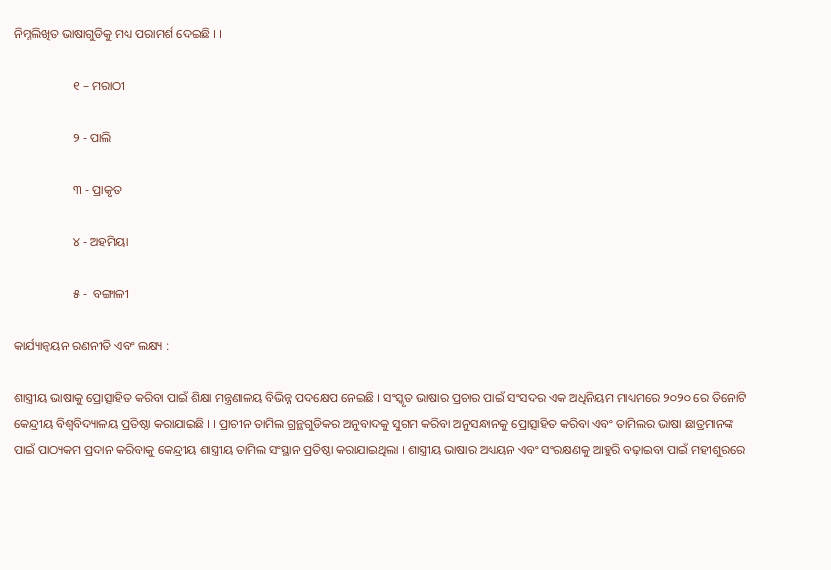ନିମ୍ନଲିଖିତ ଭାଷାଗୁଡିକୁ ମଧ୍ୟ ପରାମର୍ଶ ଦେଇଛି । ।

                   ୧ – ମରାଠୀ

                   ୨ - ପାଲି

                   ୩ - ପ୍ରାକୃତ

                   ୪ - ଅହମିୟା

                   ୫ -  ବଙ୍ଗାଳୀ

କାର୍ଯ୍ୟାନ୍ୱୟନ ରଣନୀତି ଏବଂ ଲକ୍ଷ୍ୟ :

ଶାସ୍ତ୍ରୀୟ ଭାଷାକୁ ପ୍ରୋତ୍ସାହିତ କରିବା ପାଇଁ ଶିକ୍ଷା ମନ୍ତ୍ରଣାଳୟ ବିଭିନ୍ନ ପଦକ୍ଷେପ ନେଇଛି । ସଂସ୍କୃତ ଭାଷାର ପ୍ରଚାର ପାଇଁ ସଂସଦର ଏକ ଅଧିନିୟମ ମାଧ୍ୟମରେ ୨୦୨୦ ରେ ତିନୋଟି କେନ୍ଦ୍ରୀୟ ବିଶ୍ୱବିଦ୍ୟାଳୟ ପ୍ରତିଷ୍ଠା କରାଯାଇଛି । । ପ୍ରାଚୀନ ତାମିଲ ଗ୍ରନ୍ଥଗୁଡିକର ଅନୁବାଦକୁ ସୁଗମ କରିବା ଅନୁସନ୍ଧାନକୁ ପ୍ରୋତ୍ସାହିତ କରିବା ଏବଂ ତାମିଲର ଭାଷା ଛାତ୍ରମାନଙ୍କ ପାଇଁ ପାଠ୍ୟକମ ପ୍ରଦାନ କରିବାକୁ କେନ୍ଦ୍ରୀୟ ଶାସ୍ତ୍ରୀୟ ତାମିଲ ସଂସ୍ଥାନ ପ୍ରତିଷ୍ଠା କରାଯାଇଥିଲା । ଶାସ୍ତ୍ରୀୟ ଭାଷାର ଅଧ୍ୟୟନ ଏବଂ ସଂରକ୍ଷଣକୁ ଆହୁରି ବଢ଼ାଇବା ପାଇଁ ମହୀଶୁରରେ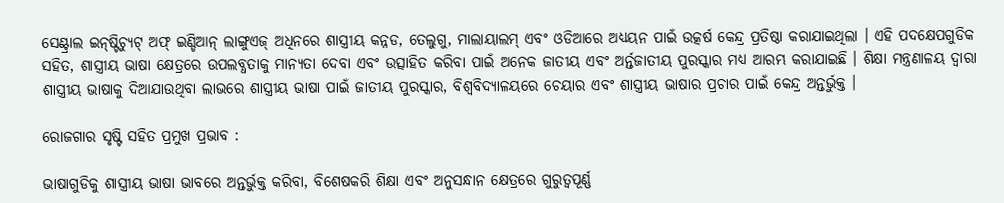ସେଣ୍ଟ୍ରାଲ ଇନ୍‌ଷ୍ଟିଚ୍ୟୁଟ୍ ଅଫ୍ ଇଣ୍ଡିଆନ୍ ଲାଙ୍ଗୁଏଜ୍ ଅଧିନରେ ଶାସ୍ତ୍ରୀୟ କନ୍ନଡ, ତେଲୁଗୁ, ମାଲାୟାଲମ୍ ଏବଂ ଓଡିଆରେ ଅଧ୍ୟୟନ ପାଇଁ ଉତ୍କର୍ଷ କେନ୍ଦ୍ର ପ୍ରତିଷ୍ଠା କରାଯାଇଥିଲା । ଏହି ପଦକ୍ଷେପଗୁଡିକ ସହିତ, ଶାସ୍ତ୍ରୀୟ ଭାଷା କ୍ଷେତ୍ରରେ ଉପଲବ୍ଧତାକୁ ମାନ୍ୟତା ଦେବା ଏବଂ ଉତ୍ସାହିତ କରିବା ପାଇଁ ଅନେକ ଜାତୀୟ ଏବଂ ଅର୍ନ୍ତଜାତୀୟ ପୁରସ୍କାର ମଧ୍ୟ ଆରମ୍ଭ କରାଯାଇଛି । ଶିକ୍ଷା ମନ୍ତ୍ରଣାଳୟ ଦ୍ୱାରା ଶାସ୍ତ୍ରୀୟ ଭାଷାକୁ ଦିଆଯାଉଥିବା ଲାଭରେ ଶାସ୍ତ୍ରୀୟ ଭାଷା ପାଇଁ ଜାତୀୟ ପୁରସ୍କାର, ବିଶ୍ୱବିଦ୍ୟାଳୟରେ ଚେୟାର ଏବଂ ଶାସ୍ତ୍ରୀୟ ଭାଷାର ପ୍ରଚାର ପାଇଁ କେନ୍ଦ୍ର ଅନ୍ତର୍ଭୁକ୍ତ ।

ରୋଜଗାର ସୃଷ୍ଟି ସହିତ ପ୍ରମୁଖ ପ୍ରଭାବ :

ଭାଷାଗୁଡିକୁ ଶାସ୍ତ୍ରୀୟ ଭାଷା ଭାବରେ ଅନ୍ତର୍ଭୁକ୍ତ କରିବା, ବିଶେଷକରି ଶିକ୍ଷା ଏବଂ ଅନୁସନ୍ଧାନ କ୍ଷେତ୍ରରେ ଗୁରୁତ୍ୱପୂର୍ଣ୍ଣ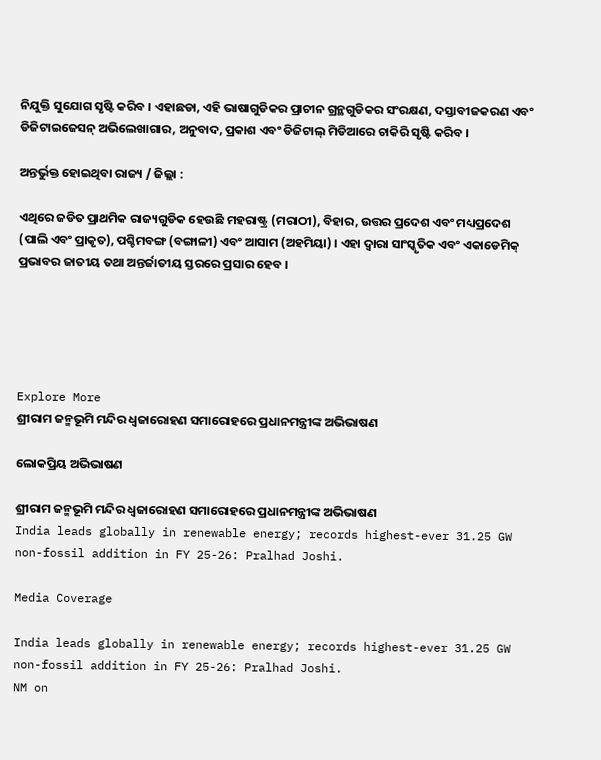ନିଯୁକ୍ତି ସୁଯୋଗ ସୃଷ୍ଟି କରିବ । ଏହାଛଡା, ଏହି ଭାଷାଗୁଡିକର ପ୍ରାଚୀନ ଗ୍ରନ୍ଥଗୁଡିକର ସଂରକ୍ଷଣ, ଦସ୍ତାବୀଜକରଣ ଏବଂ ଡିଜିଟାଇଜେସନ୍ ଅଭିଲେଖାଗାର, ଅନୁବାଦ, ପ୍ରକାଶ ଏବଂ ଡିଜିଟାଲ୍ ମିଡିଆରେ ଚାକିରି ସୃଷ୍ଟି କରିବ ।

ଅନ୍ତର୍ଭୁକ୍ତ ହୋଇଥିବା ରାଜ୍ୟ / ଜିଲ୍ଲା :

ଏଥିରେ ଜଡିତ ପ୍ରାଥମିକ ରାଜ୍ୟଗୁଡିକ ହେଉଛି ମହରାଷ୍ଟ୍ର (ମରାଠୀ), ବିହାର, ଉତ୍ତର ପ୍ରଦେଶ ଏବଂ ମଧ୍ୟପ୍ରଦେଶ (ପାଲି ଏବଂ ପ୍ରାକୃତ), ପଶ୍ଚିମବଙ୍ଗ (ବଙ୍ଗାଳୀ) ଏବଂ ଆସାମ (ଅହମିୟା) । ଏହା ଦ୍ୱାରା ସାଂସ୍କୃତିକ ଏବଂ ଏକାଡେମିକ୍ ପ୍ରଭାବର ଜାତୀୟ ତଥା ଅନ୍ତର୍ଜାତୀୟ ସ୍ତରରେ ପ୍ରସାର ହେବ ।





Explore More
ଶ୍ରୀରାମ ଜନ୍ମଭୂମି ମନ୍ଦିର ଧ୍ଵଜାରୋହଣ ସମାରୋହରେ ପ୍ରଧାନମନ୍ତ୍ରୀଙ୍କ ଅଭିଭାଷଣ

ଲୋକପ୍ରିୟ ଅଭିଭାଷଣ

ଶ୍ରୀରାମ ଜନ୍ମଭୂମି ମନ୍ଦିର ଧ୍ଵଜାରୋହଣ ସମାରୋହରେ ପ୍ରଧାନମନ୍ତ୍ରୀଙ୍କ ଅଭିଭାଷଣ
India leads globally in renewable energy; records highest-ever 31.25 GW non-fossil addition in FY 25-26: Pralhad Joshi.

Media Coverage

India leads globally in renewable energy; records highest-ever 31.25 GW non-fossil addition in FY 25-26: Pralhad Joshi.
NM on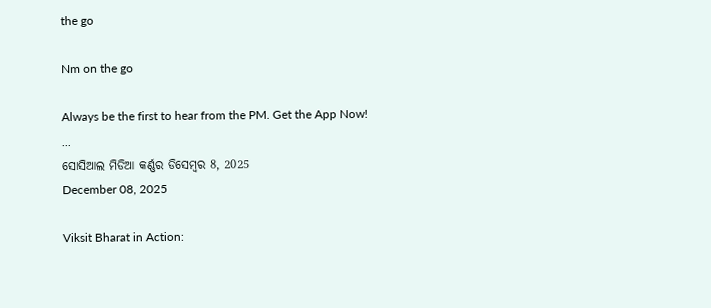the go

Nm on the go

Always be the first to hear from the PM. Get the App Now!
...
ସୋସିଆଲ ମିଡିଆ କର୍ଣ୍ଣର ଡିସେମ୍ବର 8, 2025
December 08, 2025

Viksit Bharat in Action: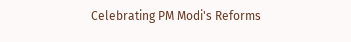Celebrating PM Modi's Reforms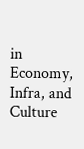in Economy, Infra, and Culture